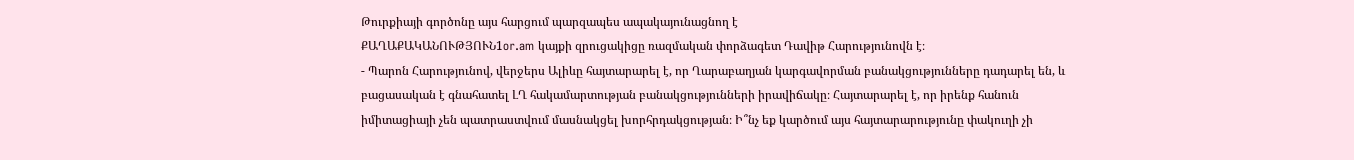Թուրքիայի գործոնը այս հարցում պարզապես ապակայունացնող է
ՔԱՂԱՔԱԿԱՆՈՒԹՅՈՒՆ1or.am կայքի զրուցակիցը ռազմական փորձագետ Դավիթ Հարությունովն է։
- Պարոն Հարությունով, վերջերս Ալիևը հայտարարել է, որ Ղարաբաղյան կարգավորման բանակցությունները դադարել են, և բացասական է գնահատել ԼՂ հակամարտության բանակցությունների իրավիճակը։ Հայտարարել է, որ իրենք հանուն իմիտացիայի չեն պատրաստվում մասնակցել խորհրդակցության։ Ի՞նչ եք կարծում այս հայտարարությունը փակուղի չի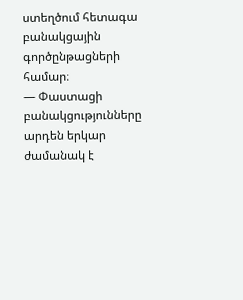ստեղծում հետագա բանակցային գործընթացների համար։
— Փաստացի բանակցությունները արդեն երկար ժամանակ է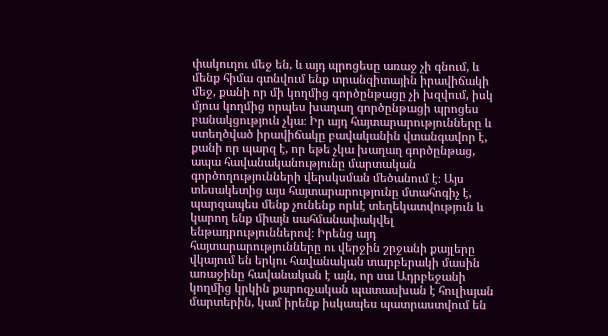փակուղու մեջ են, և այդ պրոցեսը առաջ չի գնում, և մենք հիմա գտնվում ենք տրանզիտային իրավիճակի մեջ, քանի որ մի կողմից գործընթացը չի խզվում, իսկ մյուս կողմից որպես խաղաղ գործընթացի պրոցես բանակցություն չկա։ Իր այդ հայտարարությունները և ստեղծված իրավիճակը բավականին վտանգավոր է, քանի որ պարզ է, որ եթե չկա խաղաղ գործընթաց, ապա հավանականությունը մարտական գործողությունների վերսկսման մեծանում է։ Այս տեսակետից այս հայտարարությունը մտահոգիչ է, պարզապես մենք չունենք որևէ տեղեկատվություն և կարող ենք միայն սահմանափակվել ենթադրություններով։ Իրենց այդ հայտարարությունները ու վերջին շրջանի քայլերը վկայում են երկու հավանական տարբերակի մասին առաջինը հավանական է այն, որ սա Ադրբեջանի կողմից կրկին քարոզչական պատասխան է հուլիսյան մարտերին, կամ իրենք իսկապես պատրաստվում են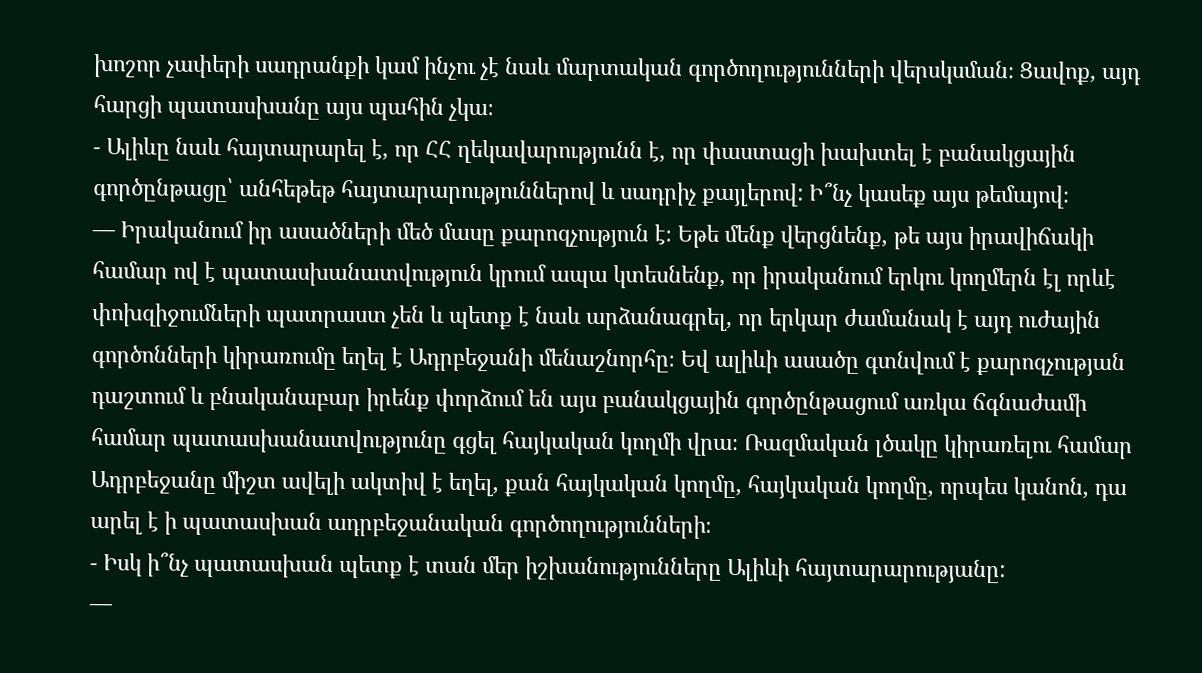խոշոր չափերի սադրանքի կամ ինչու չէ նաև մարտական գործողությունների վերսկսման։ Ցավոք, այդ հարցի պատասխանը այս պահին չկա։
- Ալիևը նաև հայտարարել է, որ ՀՀ ղեկավարությունն է, որ փաստացի խախտել է բանակցային գործընթացը՝ անհեթեթ հայտարարություններով և սադրիչ քայլերով: Ի՞նչ կասեք այս թեմայով։
— Իրականում իր ասածների մեծ մասը քարոզչություն է։ Եթե մենք վերցնենք, թե այս իրավիճակի համար ով է պատասխանատվություն կրում ապա կտեսնենք, որ իրականում երկու կողմերն էլ որևէ փոխզիջումների պատրաստ չեն և պետք է նաև արձանագրել, որ երկար ժամանակ է այդ ուժային գործոնների կիրառումը եղել է Ադրբեջանի մենաշնորհը։ Եվ ալիևի ասածը գտնվում է քարոզչության դաշտում և բնականաբար իրենք փորձում են այս բանակցային գործընթացում առկա ճգնաժամի համար պատասխանատվությունը գցել հայկական կողմի վրա։ Ռազմական լծակը կիրառելու համար Ադրբեջանը միշտ ավելի ակտիվ է եղել, քան հայկական կողմը, հայկական կողմը, որպես կանոն, դա արել է ի պատասխան ադրբեջանական գործողությունների։
- Իսկ ի՞նչ պատասխան պետք է տան մեր իշխանությունները Ալիևի հայտարարությանը:
—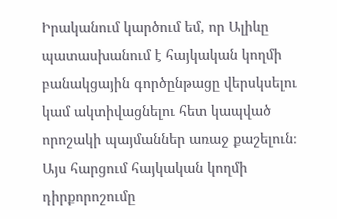Իրականում կարծում եմ, որ Ալիևը պատասխանում է հայկական կողմի բանակցային գործընթացը վերսկսելու կամ ակտիվացնելու հետ կապված որոշակի պայմաններ առաջ քաշելուն։ Այս հարցում հայկական կողմի դիրքորոշումը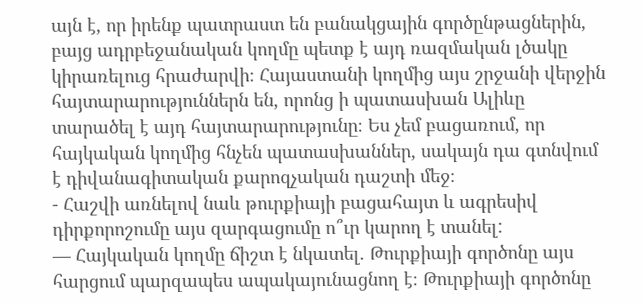այն է, որ իրենք պատրաստ են բանակցային գործընթացներին, բայց ադրբեջանական կողմը պետք է այդ ռազմական լծակը կիրառելուց հրաժարվի։ Հայաստանի կողմից այս շրջանի վերջին հայտարարություններն են, որոնց ի պատասխան Ալիևը տարածել է այդ հայտարարությունը։ Ես չեմ բացառում, որ հայկական կողմից հնչեն պատասխաններ, սակայն դա գտնվում է դիվանագիտական քարոզչական դաշտի մեջ։
- Հաշվի առնելով նաև թուրքիայի բացահայտ և ագրեսիվ դիրքորոշումը այս զարգացումը ո՞ւր կարող է տանել:
— Հայկական կողմը ճիշտ է նկատել. Թուրքիայի գործոնը այս հարցում պարզապես ապակայունացնող է։ Թուրքիայի գործոնը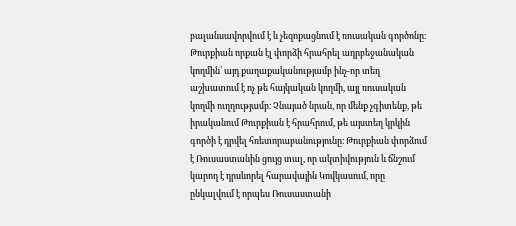բալանսավորվում է և չեզոքացնում է ռուսական գործոնը։ Թուրքիան որքան էլ փորձի հրահրել ադրբեջանական կողմին՝ այդ քաղաքականությամբ ինչ-որ տեղ աշխատում է ոչ թե հայկական կողմի, այլ ռուսական կողմի ուղղությամբ։ Չնայած նրան, որ մենք չգիտենք, թե իրականում Թուրքիան է հրահրում, թե այստեղ կրկին գործի է դրվել հռետորաբանությունը։ Թուրքիան փորձում է Ռուսաստանին ցույց տալ, որ ակտիվություն և ճնշում կարող է դրսևորել հարավային Կովկասում, որը ընկալվում է որպես Ռուսաստանի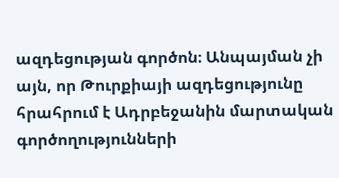ազդեցության գործոն։ Անպայման չի այն, որ Թուրքիայի ազդեցությունը հրահրում է Ադրբեջանին մարտական գործողությունների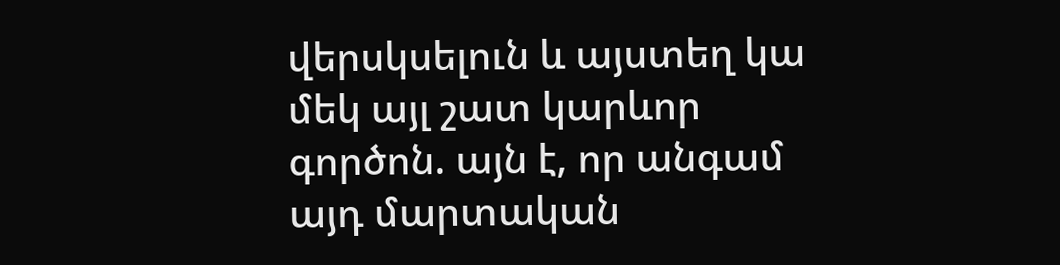վերսկսելուն և այստեղ կա մեկ այլ շատ կարևոր գործոն. այն է, որ անգամ այդ մարտական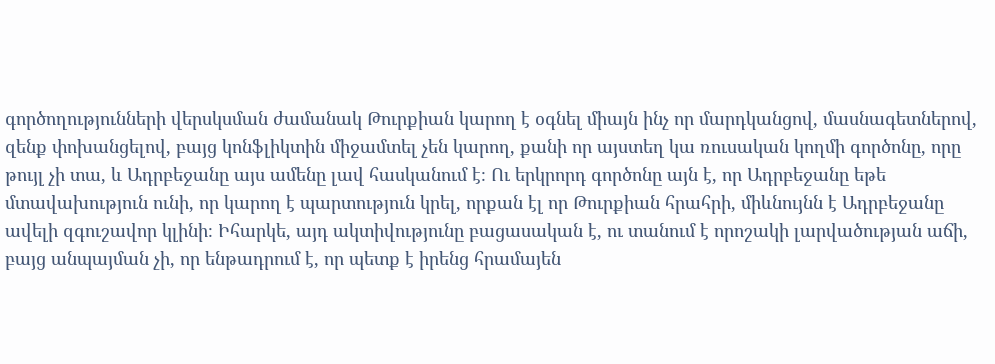գործողությունների վերսկսման ժամանակ Թուրքիան կարող է օգնել միայն ինչ որ մարդկանցով, մասնագետներով, զենք փոխանցելով, բայց կոնֆլիկտին միջամտել չեն կարող, քանի որ այստեղ կա ռուսական կողմի գործոնը, որը թույլ չի տա, և Ադրբեջանը այս ամենը լավ հասկանում է։ Ու երկրորդ գործոնը այն է, որ Ադրբեջանը եթե մտավախություն ունի, որ կարող է պարտություն կրել, որքան էլ որ Թուրքիան հրահրի, միևնույնն է Ադրբեջանը ավելի զգուշավոր կլինի։ Իհարկե, այդ ակտիվությունը բացասական է, ու տանում է որոշակի լարվածության աճի, բայց անպայման չի, որ ենթադրում է, որ պետք է իրենց հրամայեն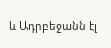և Ադրբեջանն էլ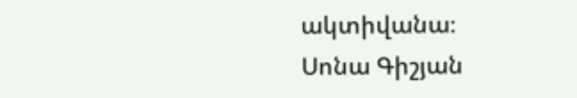ակտիվանա։
Սոնա Գիշյան